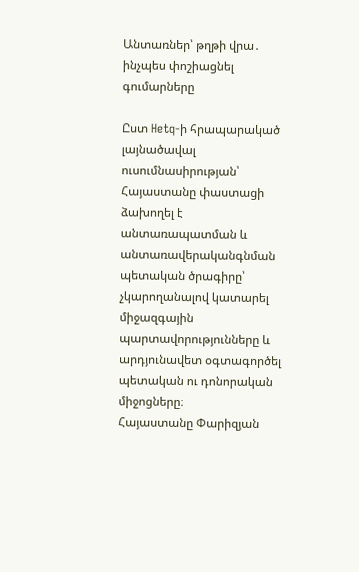Անտառներ՝ թղթի վրա․ ինչպես փոշիացնել գումարները

Ըստ Hetq-ի հրապարակած լայնածավալ ուսումնասիրության՝ Հայաստանը փաստացի ձախողել է անտառապատման և անտառավերականգնման պետական ծրագիրը՝ չկարողանալով կատարել միջազգային պարտավորությունները և արդյունավետ օգտագործել պետական ու դոնորական միջոցները։
Հայաստանը Փարիզյան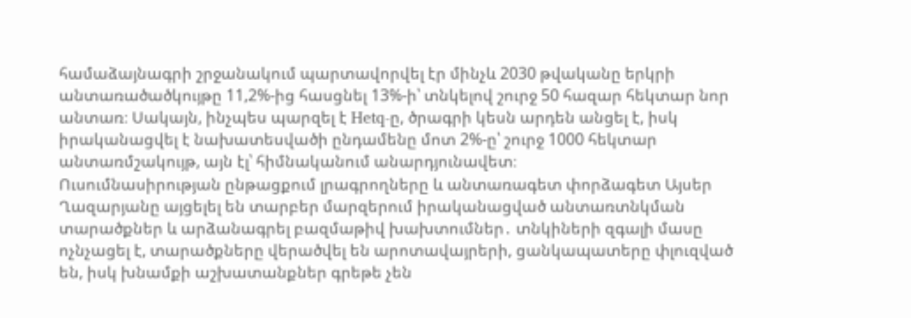համաձայնագրի շրջանակում պարտավորվել էր մինչև 2030 թվականը երկրի անտառածածկույթը 11,2%-ից հասցնել 13%-ի՝ տնկելով շուրջ 50 հազար հեկտար նոր անտառ։ Սակայն, ինչպես պարզել է Hetq-ը, ծրագրի կեսն արդեն անցել է, իսկ իրականացվել է նախատեսվածի ընդամենը մոտ 2%-ը՝ շուրջ 1000 հեկտար անտառմշակույթ, այն էլ՝ հիմնականում անարդյունավետ։
Ուսումնասիրության ընթացքում լրագրողները և անտառագետ փորձագետ Այսեր Ղազարյանը այցելել են տարբեր մարզերում իրականացված անտառտնկման տարածքներ և արձանագրել բազմաթիվ խախտումներ․ տնկիների զգալի մասը ոչնչացել է, տարածքները վերածվել են արոտավայրերի, ցանկապատերը փլուզված են, իսկ խնամքի աշխատանքներ գրեթե չեն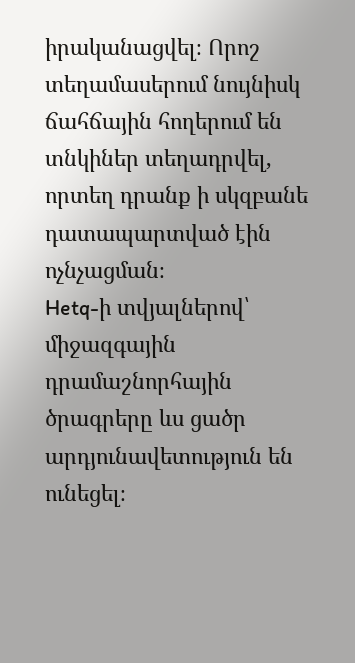իրականացվել։ Որոշ տեղամասերում նույնիսկ ճահճային հողերում են տնկիներ տեղադրվել, որտեղ դրանք ի սկզբանե դատապարտված էին ոչնչացման։
Hetq-ի տվյալներով՝ միջազգային դրամաշնորհային ծրագրերը ևս ցածր արդյունավետություն են ունեցել։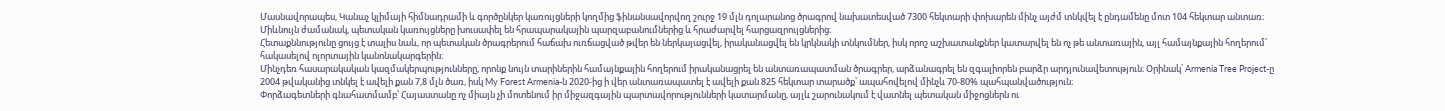Մասնավորապես, Կանաչ կլիմայի հիմնադրամի և գործընկեր կառույցների կողմից ֆինանսավորվող շուրջ 19 մլն դոլարանոց ծրագրով նախատեսված 7300 հեկտարի փոխարեն մինչ այժմ տնկվել է ընդամենը մոտ 104 հեկտար անտառ։ Միևնույն ժամանակ, պետական կառույցները խուսափել են հրապարակային պարզաբանումներից և հրաժարվել հարցազրույցներից։
Հետաքննությունը ցույց է տալիս նաև, որ պետական ծրագրերում հաճախ ուռճացված թվեր են ներկայացվել, իրականացվել են կրկնակի տնկումներ, իսկ որոշ աշխատանքներ կատարվել են ոչ թե անտառային, այլ համայնքային հողերում՝ հակասելով ոլորտային կանոնակարգերին։
Մինչդեռ հասարակական կազմակերպությունները, որոնք նույն տարիներին համայնքային հողերում իրականացրել են անտառապատման ծրագրեր, արձանագրել են զգալիորեն բարձր արդյունավետություն։ Օրինակ՝ Armenia Tree Project-ը 2004 թվականից տնկել է ավելի քան 7,8 մլն ծառ, իսկ My Forest Armenia-ն 2020-ից ի վեր անտառապատել է ավելի քան 825 հեկտար տարածք՝ ապահովելով մինչև 70-80% պահպանվածություն։
Փորձագետների գնահատմամբ՝ Հայաստանը ոչ միայն չի մոտենում իր միջազգային պարտավորությունների կատարմանը, այլև շարունակում է վատնել պետական միջոցներն ու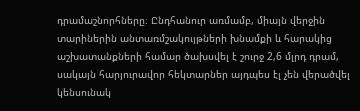դրամաշնորհները։ Ընդհանուր առմամբ, միայն վերջին տարիներին անտառմշակույթների խնամքի և հարակից աշխատանքների համար ծախսվել է շուրջ 2,6 մլրդ դրամ, սակայն հարյուրավոր հեկտարներ այդպես էլ չեն վերածվել կենսունակ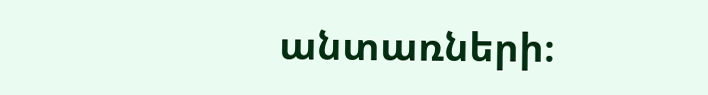անտառների։